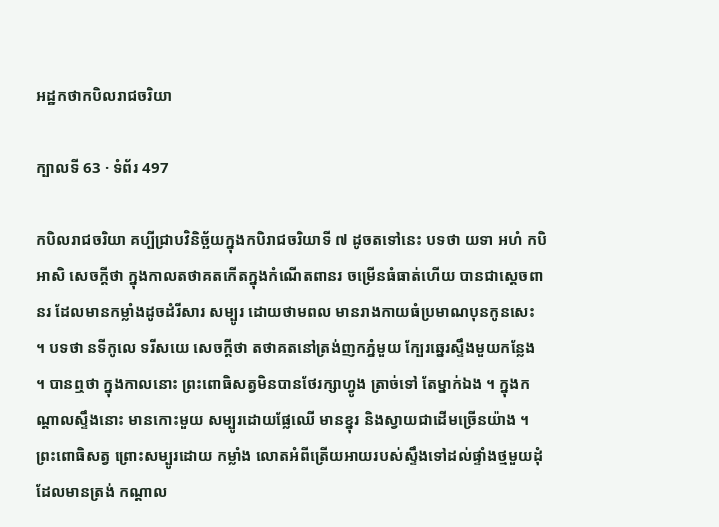អដ្ឋកថាកបិលរាជចរិយា

ក្បាលទី 63 · ទំព័រ 497

កបិលរាជចរិយា គប្បីជ្រាបវិនិច្ឆ័យក្នុងកបិរាជចរិយាទី ៧ ដូចតទៅនេះ បទថា យទា អហំ កបិ អាសិ សេចក្តីថា ក្នុងកាលតថាគតកើតក្នុងកំណើតពានរ ចម្រើនធំធាត់ហើយ បានជាស្តេចពានរ ដែលមានកម្លាំងដូចដំរីសារ សម្បូរ ដោយថាមពល មានរាងកាយធំប្រមាណបុនកូនសេះ ។ បទថា នទីកូលេ ទរីសយេ សេចក្តីថា តថាគតនៅត្រង់ញកភ្នំមួយ ក្បែរឆ្នេរស្ទឹងមួយកន្លែង ។ បានឮថា ក្នុងកាលនោះ ព្រះពោធិសត្វមិនបានថែរក្សាហ្វូង ត្រាច់ទៅ តែម្នាក់ឯង ។ ក្នុងកណ្តាលស្ទឹងនោះ មានកោះមួយ សម្បូរដោយផ្លែឈើ មានខ្នុរ និងស្វាយជាដើមច្រើនយ៉ាង ។ ព្រះពោធិសត្វ ព្រោះសម្បូរដោយ កម្លាំង លោតអំពីត្រើយអាយរបស់ស្ទឹងទៅដល់ផ្ទាំងថ្មមួយដុំ ដែលមានត្រង់ កណ្តាល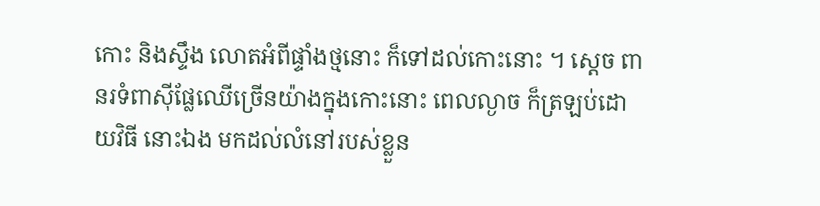កោះ និងស្ទឹង លោតអំពីផ្ទាំងថ្មនោះ ក៏ទៅដល់កោះនោះ ។ ស្តេច ពានរទំពាស៊ីផ្លែឈើច្រើនយ៉ាងក្នុងកោះនោះ ពេលល្ងាច ក៏ត្រឡប់ដោយវិធី នោះឯង មកដល់លំនៅរបស់ខ្លួន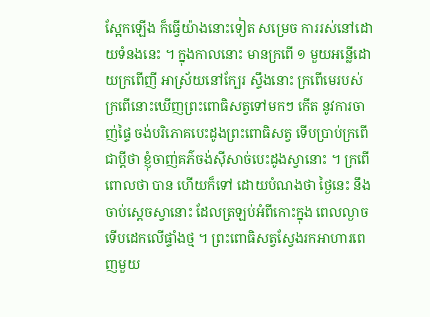ស្អែកឡើង ក៏ធ្វើយ៉ាងនោះទៀត សម្រេច ការរស់នៅដោយទំនងនេះ ។ ក្នុងកាលនោះ មានក្រពើ ១ មួយអន្លើដោយក្រពើញី អាស្រ័យនៅក្បែរ ស្ទឹងនោះ ក្រពើមេរបស់ក្រពើនោះឃើញព្រះពោធិសត្វទៅមកៗ កើត នូវការចាញ់ផ្ទៃ ចង់បរិភោគបេះដូងព្រះពោធិសត្វ ទើបប្រាប់ក្រពើជាប្តីថា ខ្ញុំចាញ់គភ៌ចង់ស៊ីសាច់បេះដូងស្វានោះ ។ ក្រពើពោលថា បាន ហើយក៏ទៅ ដោយបំណងថា ថ្ងៃនេះ នឹងចាប់ស្តេចស្វានោះ ដែលត្រឡប់អំពីកោះក្នុង ពេលល្ងាច ទើបដេកលើផ្ទាំងថ្ម ។ ព្រះពោធិសត្វស្វែងរកអាហារពេញមួយ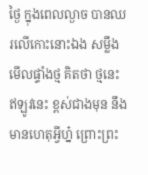ថ្ងៃ ក្នុងពេលល្ងាច បានឈរលើកោះនោះឯង សម្លឹងមើលផ្ទាំងថ្ម គិតថា ថ្មនេះ ឥឡូវនេះ ខ្ពស់ជាងមុន នឹងមានហេតុអ្វីហ្ន៎ ព្រោះព្រះ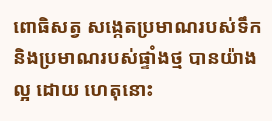ពោធិសត្វ សង្កេតប្រមាណរបស់ទឹក និងប្រមាណរបស់ផ្ទាំងថ្ម បានយ៉ាងល្អ ដោយ ហេតុនោះ